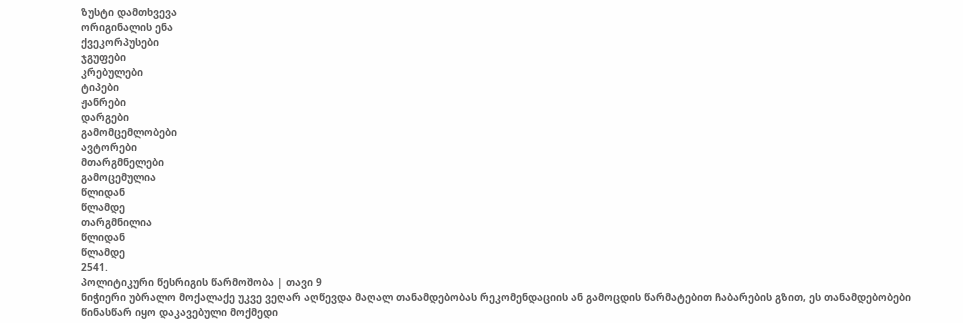ზუსტი დამთხვევა
ორიგინალის ენა
ქვეკორპუსები
ჯგუფები
კრებულები
ტიპები
ჟანრები
დარგები
გამომცემლობები
ავტორები
მთარგმნელები
გამოცემულია
წლიდან
წლამდე
თარგმნილია
წლიდან
წლამდე
2541.
პოლიტიკური წესრიგის წარმოშობა | თავი 9
ნიჭიერი უბრალო მოქალაქე უკვე ვეღარ აღწევდა მაღალ თანამდებობას რეკომენდაციის ან გამოცდის წარმატებით ჩაბარების გზით, ეს თანამდებობები წინასწარ იყო დაკავებული მოქმედი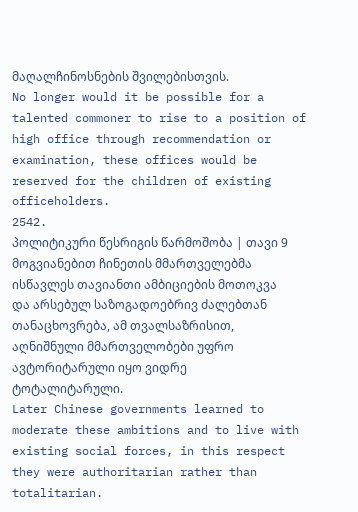მაღალჩინოსნების შვილებისთვის.
No longer would it be possible for a talented commoner to rise to a position of high office through recommendation or examination, these offices would be reserved for the children of existing officeholders.
2542.
პოლიტიკური წესრიგის წარმოშობა | თავი 9
მოგვიანებით ჩინეთის მმართველებმა ისწავლეს თავიანთი ამბიციების მოთოკვა და არსებულ საზოგადოებრივ ძალებთან თანაცხოვრება, ამ თვალსაზრისით, აღნიშნული მმართველობები უფრო ავტორიტარული იყო ვიდრე ტოტალიტარული.
Later Chinese governments learned to moderate these ambitions and to live with existing social forces, in this respect they were authoritarian rather than totalitarian.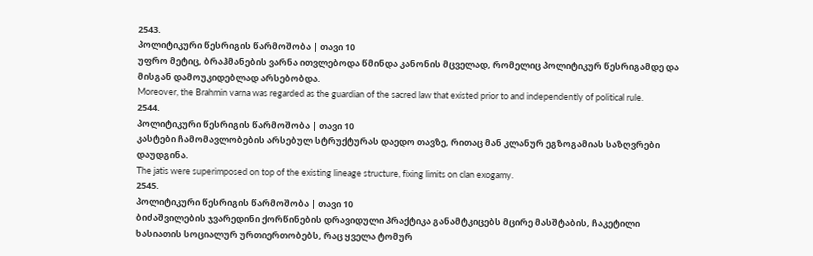2543.
პოლიტიკური წესრიგის წარმოშობა | თავი 10
უფრო მეტიც, ბრაჰმანების ვარნა ითვლებოდა წმინდა კანონის მცველად, რომელიც პოლიტიკურ წესრიგამდე და მისგან დამოუკიდებლად არსებობდა.
Moreover, the Brahmin varna was regarded as the guardian of the sacred law that existed prior to and independently of political rule.
2544.
პოლიტიკური წესრიგის წარმოშობა | თავი 10
კასტები ჩამომავლობების არსებულ სტრუქტურას დაედო თავზე, რითაც მან კლანურ ეგზოგამიას საზღვრები დაუდგინა.
The jatis were superimposed on top of the existing lineage structure, fixing limits on clan exogamy.
2545.
პოლიტიკური წესრიგის წარმოშობა | თავი 10
ბიძაშვილების ჯვარედინი ქორწინების დრავიდული პრაქტიკა განამტკიცებს მცირე მასშტაბის, ჩაკეტილი ხასიათის სოციალურ ურთიერთობებს, რაც ყველა ტომურ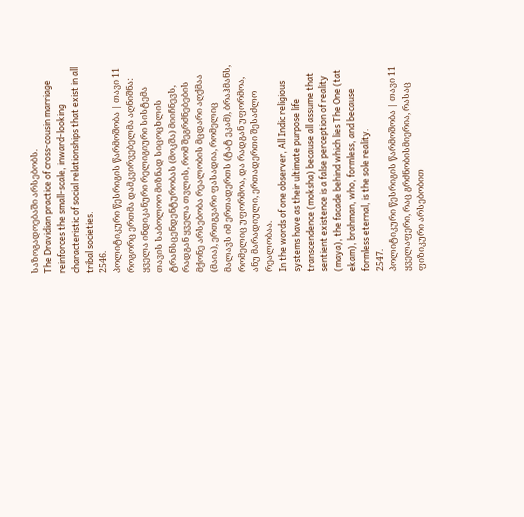საზოგადოებაში არსებობს.
The Dravidian practice of cross-cousin marriage reinforces the small-scale, inward-looking characteristic of social relationships that exist in all tribal societies.
2546.
პოლიტიკური წესრიგის წარმოშობა | თავი 11
როგორც ერთმა დამკვირვებელმა აღნიშნა: ყველა ინდიკანური რელიგიური სისტემა თავის საბოლოო მიზნად სიცოცხლის ტრანსცენდენტურობას (მოკშა) მიიჩნევს, რადგან ყველა თვლის, რომ შეგრძნებების მქონე არსებობა რეალობის მცდარი აღქმაა (მაია), ერთგვარი ფასადია, რომელიც მალავს იმ ერთადერთს (ტატ ეკამ), ბრაჰმანს, რომელიც უფორმოა, და რადგან უფორმოა, ანუ მარადიული, ერთადერთი შესაძლო რეალობაა.
In the words of one observer, All Indic religious systems have as their ultimate purpose life transcendence (moksha) because all assume that sentient existence is a false perception of reality (maya), the facade behind which lies The One (tat ekam), brahman, who, formless, and because formless eternal, is the sole reality.
2547.
პოლიტიკური წესრიგის წარმოშობა | თავი 11
ყველაფერი, რაც გრძნობისმიერია, რასაც ფიზიკური არსებობით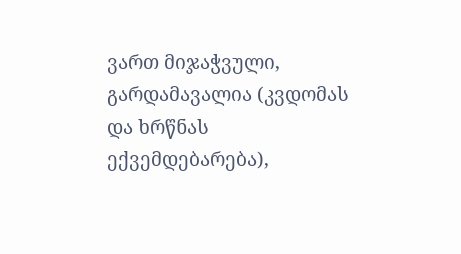ვართ მიჯაჭვული, გარდამავალია (კვდომას და ხრწნას ექვემდებარება),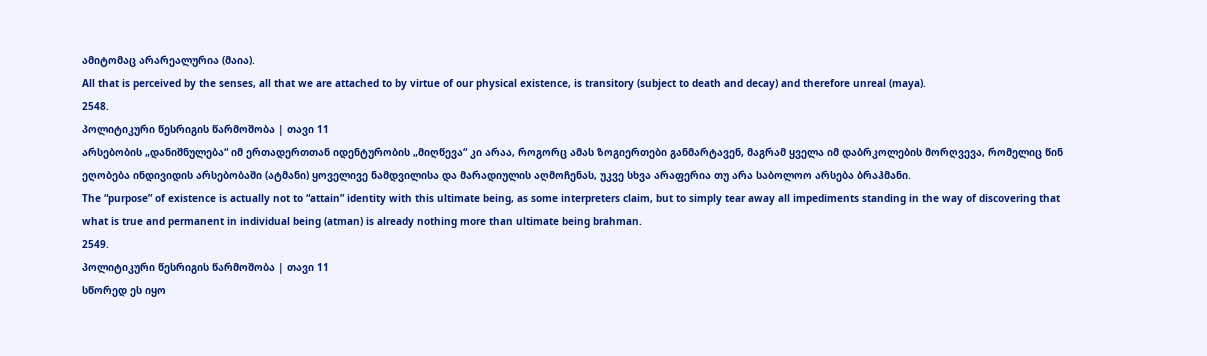ამიტომაც არარეალურია (მაია).
All that is perceived by the senses, all that we are attached to by virtue of our physical existence, is transitory (subject to death and decay) and therefore unreal (maya).
2548.
პოლიტიკური წესრიგის წარმოშობა | თავი 11
არსებობის „დანიშნულება“ იმ ერთადერთთან იდენტურობის „მიღწევა“ კი არაა, როგორც ამას ზოგიერთები განმარტავენ, მაგრამ ყველა იმ დაბრკოლების მორღვევა, რომელიც წინ ეღობება ინდივიდის არსებობაში (ატმანი) ყოველივე ნამდვილისა და მარადიულის აღმოჩენას, უკვე სხვა არაფერია თუ არა საბოლოო არსება ბრაჰმანი.
The “purpose” of existence is actually not to “attain” identity with this ultimate being, as some interpreters claim, but to simply tear away all impediments standing in the way of discovering that what is true and permanent in individual being (atman) is already nothing more than ultimate being brahman.
2549.
პოლიტიკური წესრიგის წარმოშობა | თავი 11
სწორედ ეს იყო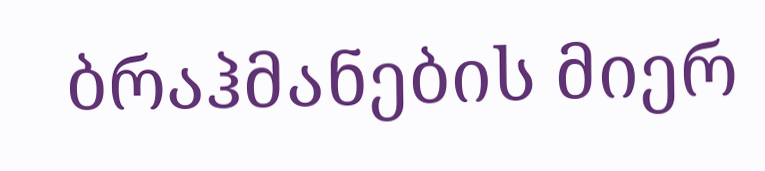ბრაჰმანების მიერ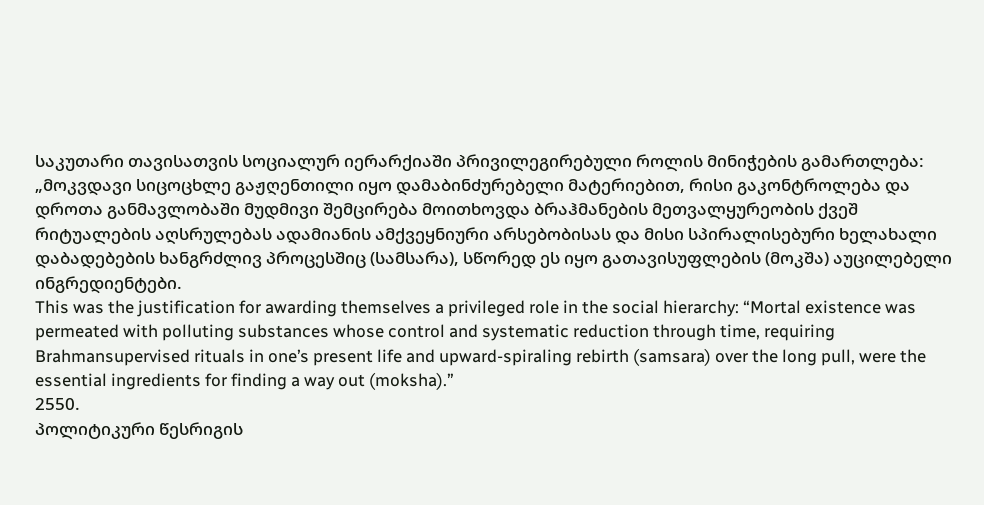საკუთარი თავისათვის სოციალურ იერარქიაში პრივილეგირებული როლის მინიჭების გამართლება: „მოკვდავი სიცოცხლე გაჟღენთილი იყო დამაბინძურებელი მატერიებით, რისი გაკონტროლება და დროთა განმავლობაში მუდმივი შემცირება მოითხოვდა ბრაჰმანების მეთვალყურეობის ქვეშ რიტუალების აღსრულებას ადამიანის ამქვეყნიური არსებობისას და მისი სპირალისებური ხელახალი დაბადებების ხანგრძლივ პროცესშიც (სამსარა), სწორედ ეს იყო გათავისუფლების (მოკშა) აუცილებელი ინგრედიენტები.
This was the justification for awarding themselves a privileged role in the social hierarchy: “Mortal existence was permeated with polluting substances whose control and systematic reduction through time, requiring Brahmansupervised rituals in one’s present life and upward-spiraling rebirth (samsara) over the long pull, were the essential ingredients for finding a way out (moksha).”
2550.
პოლიტიკური წესრიგის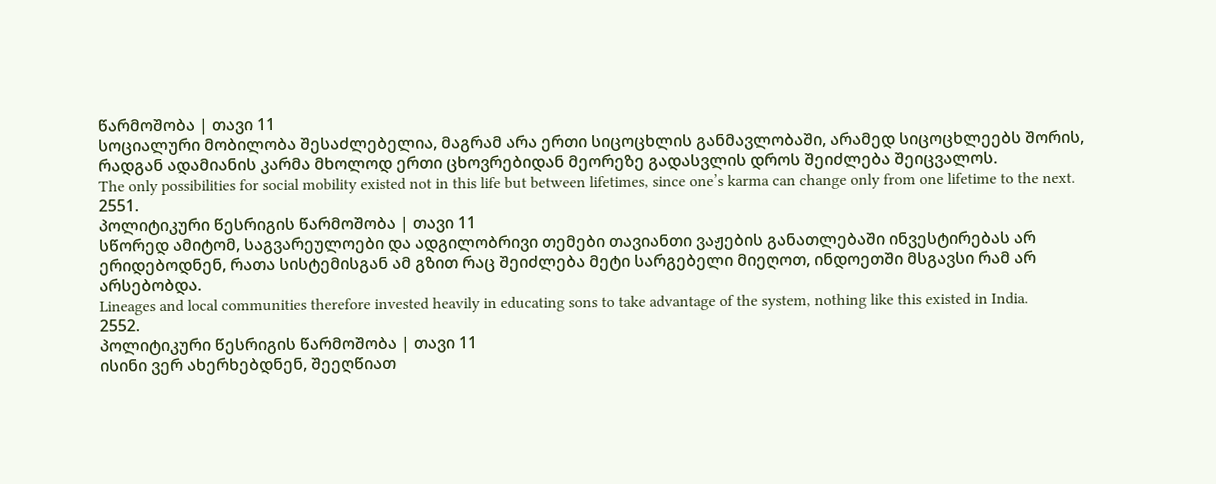წარმოშობა | თავი 11
სოციალური მობილობა შესაძლებელია, მაგრამ არა ერთი სიცოცხლის განმავლობაში, არამედ სიცოცხლეებს შორის, რადგან ადამიანის კარმა მხოლოდ ერთი ცხოვრებიდან მეორეზე გადასვლის დროს შეიძლება შეიცვალოს.
The only possibilities for social mobility existed not in this life but between lifetimes, since one’s karma can change only from one lifetime to the next.
2551.
პოლიტიკური წესრიგის წარმოშობა | თავი 11
სწორედ ამიტომ, საგვარეულოები და ადგილობრივი თემები თავიანთი ვაჟების განათლებაში ინვესტირებას არ ერიდებოდნენ, რათა სისტემისგან ამ გზით რაც შეიძლება მეტი სარგებელი მიეღოთ, ინდოეთში მსგავსი რამ არ არსებობდა.
Lineages and local communities therefore invested heavily in educating sons to take advantage of the system, nothing like this existed in India.
2552.
პოლიტიკური წესრიგის წარმოშობა | თავი 11
ისინი ვერ ახერხებდნენ, შეეღწიათ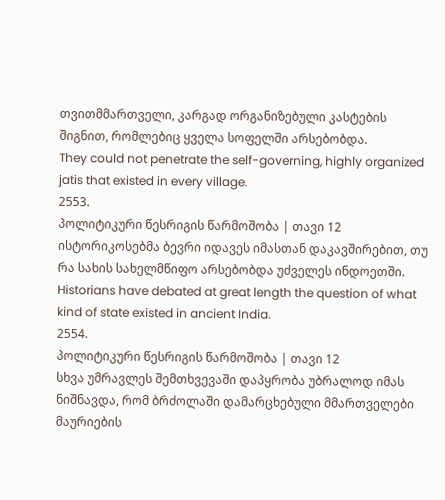თვითმმართველი, კარგად ორგანიზებული კასტების შიგნით, რომლებიც ყველა სოფელში არსებობდა.
They could not penetrate the self-governing, highly organized jatis that existed in every village.
2553.
პოლიტიკური წესრიგის წარმოშობა | თავი 12
ისტორიკოსებმა ბევრი იდავეს იმასთან დაკავშირებით, თუ რა სახის სახელმწიფო არსებობდა უძველეს ინდოეთში.
Historians have debated at great length the question of what kind of state existed in ancient India.
2554.
პოლიტიკური წესრიგის წარმოშობა | თავი 12
სხვა უმრავლეს შემთხვევაში დაპყრობა უბრალოდ იმას ნიშნავდა, რომ ბრძოლაში დამარცხებული მმართველები მაურიების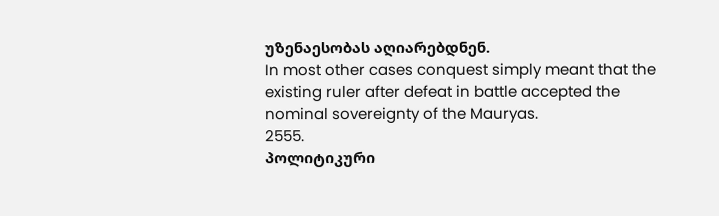უზენაესობას აღიარებდნენ.
In most other cases conquest simply meant that the existing ruler after defeat in battle accepted the nominal sovereignty of the Mauryas.
2555.
პოლიტიკური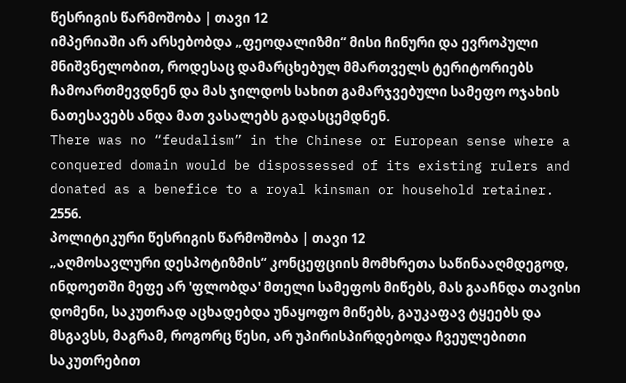წესრიგის წარმოშობა | თავი 12
იმპერიაში არ არსებობდა „ფეოდალიზმი“ მისი ჩინური და ევროპული მნიშვნელობით, როდესაც დამარცხებულ მმართველს ტერიტორიებს ჩამოართმევდნენ და მას ჯილდოს სახით გამარჯვებული სამეფო ოჯახის ნათესავებს ანდა მათ ვასალებს გადასცემდნენ.
There was no “feudalism” in the Chinese or European sense where a conquered domain would be dispossessed of its existing rulers and donated as a benefice to a royal kinsman or household retainer.
2556.
პოლიტიკური წესრიგის წარმოშობა | თავი 12
„აღმოსავლური დესპოტიზმის“ კონცეფციის მომხრეთა საწინააღმდეგოდ, ინდოეთში მეფე არ 'ფლობდა' მთელი სამეფოს მიწებს, მას გააჩნდა თავისი დომენი, საკუთრად აცხადებდა უნაყოფო მიწებს, გაუკაფავ ტყეებს და მსგავსს, მაგრამ, როგორც წესი, არ უპირისპირდებოდა ჩვეულებითი საკუთრებით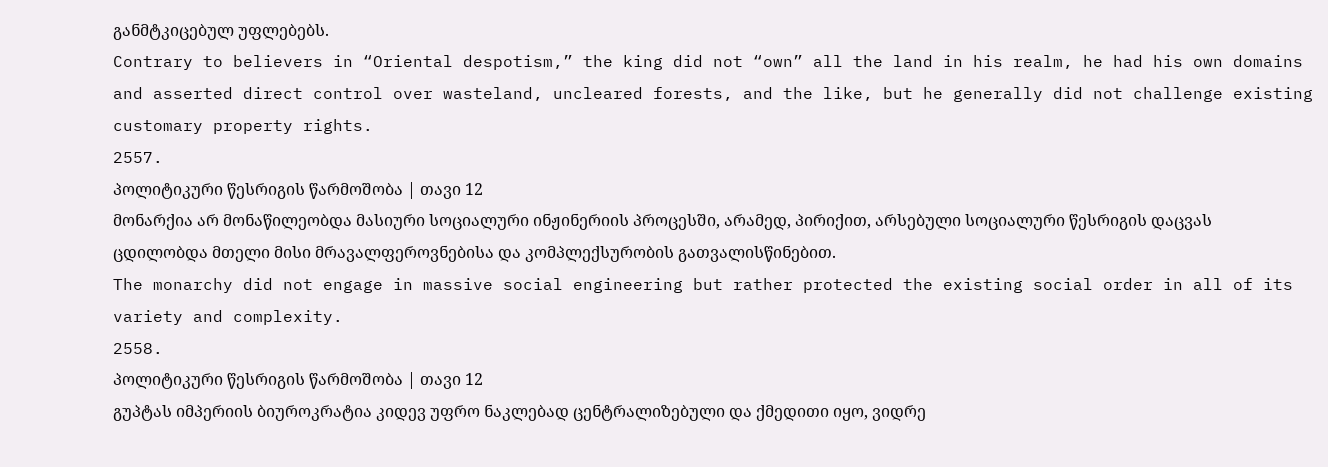განმტკიცებულ უფლებებს.
Contrary to believers in “Oriental despotism,” the king did not “own” all the land in his realm, he had his own domains and asserted direct control over wasteland, uncleared forests, and the like, but he generally did not challenge existing customary property rights.
2557.
პოლიტიკური წესრიგის წარმოშობა | თავი 12
მონარქია არ მონაწილეობდა მასიური სოციალური ინჟინერიის პროცესში, არამედ, პირიქით, არსებული სოციალური წესრიგის დაცვას ცდილობდა მთელი მისი მრავალფეროვნებისა და კომპლექსურობის გათვალისწინებით.
The monarchy did not engage in massive social engineering but rather protected the existing social order in all of its variety and complexity.
2558.
პოლიტიკური წესრიგის წარმოშობა | თავი 12
გუპტას იმპერიის ბიუროკრატია კიდევ უფრო ნაკლებად ცენტრალიზებული და ქმედითი იყო, ვიდრე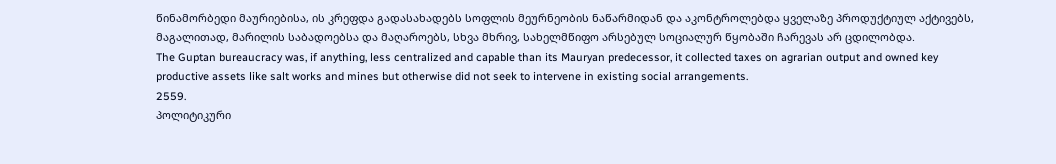წინამორბედი მაურიებისა, ის კრეფდა გადასახადებს სოფლის მეურნეობის ნაწარმიდან და აკონტროლებდა ყველაზე პროდუქტიულ აქტივებს, მაგალითად, მარილის საბადოებსა და მაღაროებს, სხვა მხრივ, სახელმწიფო არსებულ სოციალურ წყობაში ჩარევას არ ცდილობდა.
The Guptan bureaucracy was, if anything, less centralized and capable than its Mauryan predecessor, it collected taxes on agrarian output and owned key productive assets like salt works and mines but otherwise did not seek to intervene in existing social arrangements.
2559.
პოლიტიკური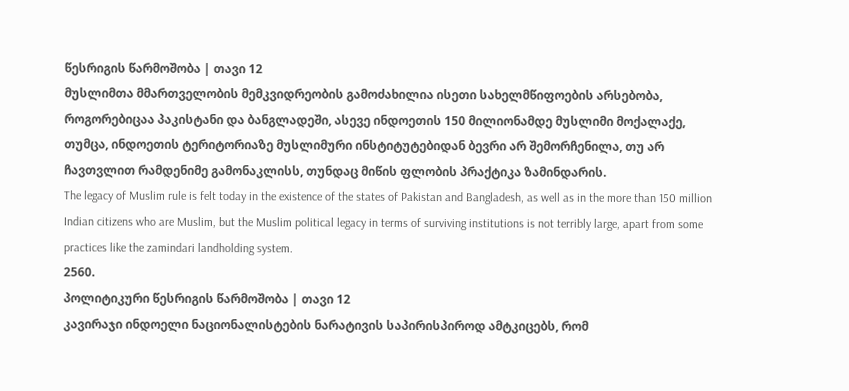წესრიგის წარმოშობა | თავი 12
მუსლიმთა მმართველობის მემკვიდრეობის გამოძახილია ისეთი სახელმწიფოების არსებობა, როგორებიცაა პაკისტანი და ბანგლადეში, ასევე ინდოეთის 150 მილიონამდე მუსლიმი მოქალაქე, თუმცა, ინდოეთის ტერიტორიაზე მუსლიმური ინსტიტუტებიდან ბევრი არ შემორჩენილა, თუ არ ჩავთვლით რამდენიმე გამონაკლისს, თუნდაც მიწის ფლობის პრაქტიკა ზამინდარის.
The legacy of Muslim rule is felt today in the existence of the states of Pakistan and Bangladesh, as well as in the more than 150 million Indian citizens who are Muslim, but the Muslim political legacy in terms of surviving institutions is not terribly large, apart from some practices like the zamindari landholding system.
2560.
პოლიტიკური წესრიგის წარმოშობა | თავი 12
კავირაჯი ინდოელი ნაციონალისტების ნარატივის საპირისპიროდ ამტკიცებს, რომ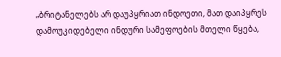„ბრიტანელებს არ დაუპყრიათ ინდოეთი, მათ დაიპყრეს დამოუკიდებელი ინდური სამეფოების მთელი წყება,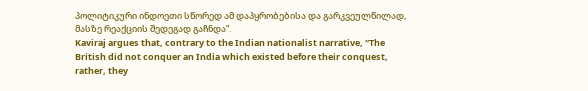პოლიტიკური ინდოეთი სწორედ ამ დაპყრობებისა და გარკვეულწილად, მასზე რეაქციის შედეგად გაჩნდა“.
Kaviraj argues that, contrary to the Indian nationalist narrative, “The British did not conquer an India which existed before their conquest, rather, they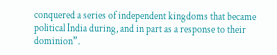conquered a series of independent kingdoms that became political India during, and in part as a response to their dominion”.